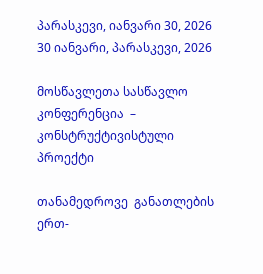პარასკევი, იანვარი 30, 2026
30 იანვარი, პარასკევი, 2026

მოსწავლეთა სასწავლო კონფერენცია  – კონსტრუქტივისტული პროექტი

თანამედროვე  განათლების ერთ-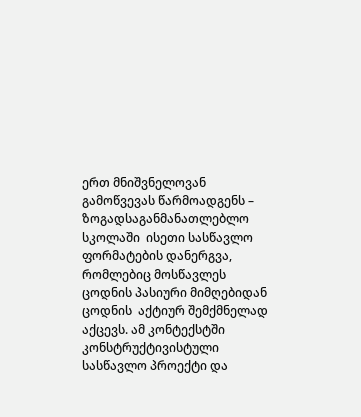ერთ მნიშვნელოვან გამოწვევას წარმოადგენს – ზოგადსაგანმანათლებლო სკოლაში  ისეთი სასწავლო ფორმატების დანერგვა, რომლებიც მოსწავლეს ცოდნის პასიური მიმღებიდან ცოდნის  აქტიურ შემქმნელად აქცევს. ამ კონტექსტში კონსტრუქტივისტული  სასწავლო პროექტი და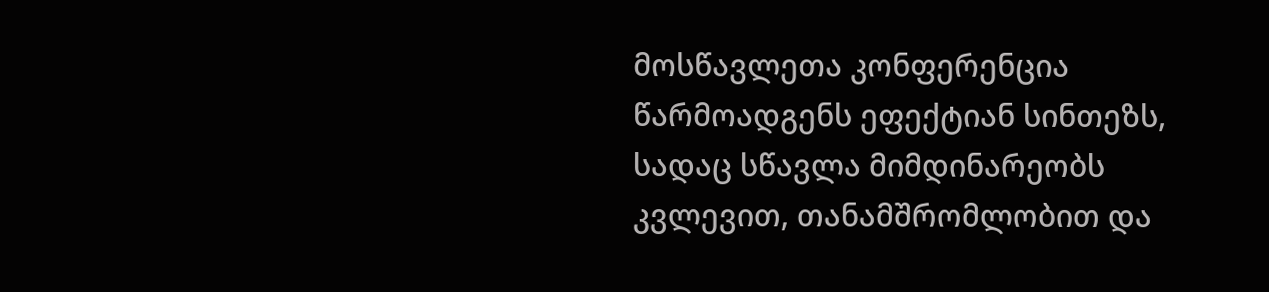მოსწავლეთა კონფერენცია წარმოადგენს ეფექტიან სინთეზს, სადაც სწავლა მიმდინარეობს კვლევით, თანამშრომლობით და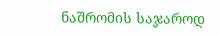ნაშრომის საჯაროდ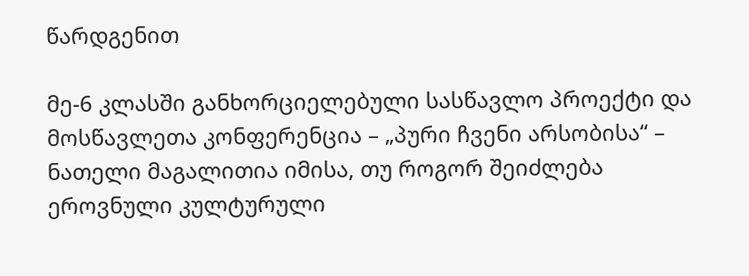წარდგენით

მე-6 კლასში განხორციელებული სასწავლო პროექტი და მოსწავლეთა კონფერენცია – „პური ჩვენი არსობისა“ – ნათელი მაგალითია იმისა, თუ როგორ შეიძლება ეროვნული კულტურული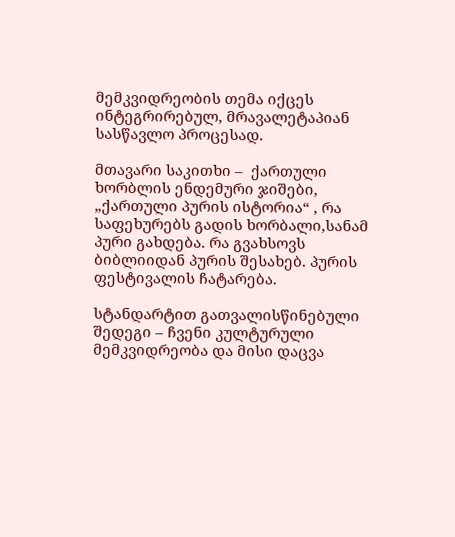მემკვიდრეობის თემა იქცეს ინტეგრირებულ, მრავალეტაპიან სასწავლო პროცესად.

მთავარი საკითხი –  ქართული ხორბლის ენდემური ჯიშები, „ქართული პურის ისტორია“ , რა საფეხურებს გადის ხორბალი,სანამ პური გახდება. რა გვახსოვს ბიბლიიდან პურის შესახებ. პურის ფესტივალის ჩატარება.

სტანდარტით გათვალისწინებული შედეგი – ჩვენი კულტურული მემკვიდრეობა და მისი დაცვა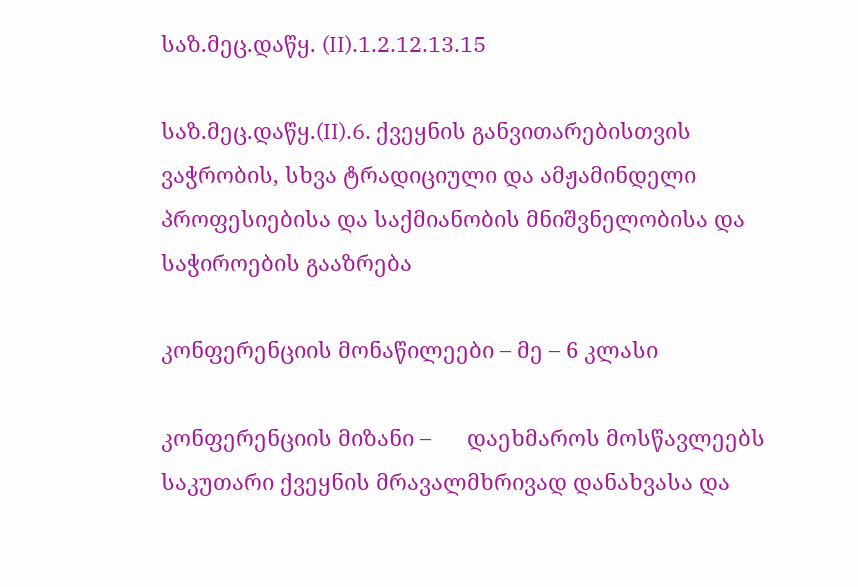საზ.მეც.დაწყ. (II).1.2.12.13.15

საზ.მეც.დაწყ.(II).6. ქვეყნის განვითარებისთვის ვაჭრობის, სხვა ტრადიციული და ამჟამინდელი პროფესიებისა და საქმიანობის მნიშვნელობისა და საჭიროების გააზრება

კონფერენციის მონაწილეები – მე – 6 კლასი

კონფერენციის მიზანი –      დაეხმაროს მოსწავლეებს საკუთარი ქვეყნის მრავალმხრივად დანახვასა და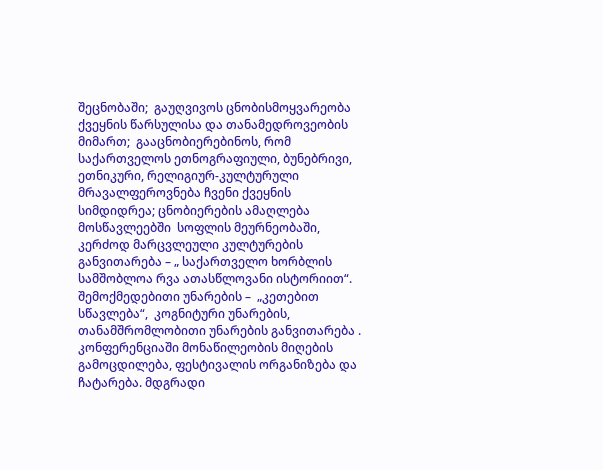შეცნობაში;  გაუღვივოს ცნობისმოყვარეობა ქვეყნის წარსულისა და თანამედროვეობის მიმართ;  გააცნობიერებინოს, რომ საქართველოს ეთნოგრაფიული, ბუნებრივი, ეთნიკური, რელიგიურ-კულტურული მრავალფეროვნება ჩვენი ქვეყნის სიმდიდრეა; ცნობიერების ამაღლება მოსწავლეებში  სოფლის მეურნეობაში, კერძოდ მარცვლეული კულტურების განვითარება – „ საქართველო ხორბლის სამშობლოა რვა ათასწლოვანი ისტორიით“.   შემოქმედებითი უნარების –  „კეთებით სწავლება“,  კოგნიტური უნარების,  თანამშრომლობითი უნარების განვითარება .  კონფერენციაში მონაწილეობის მიღების გამოცდილება, ფესტივალის ორგანიზება და ჩატარება. მდგრადი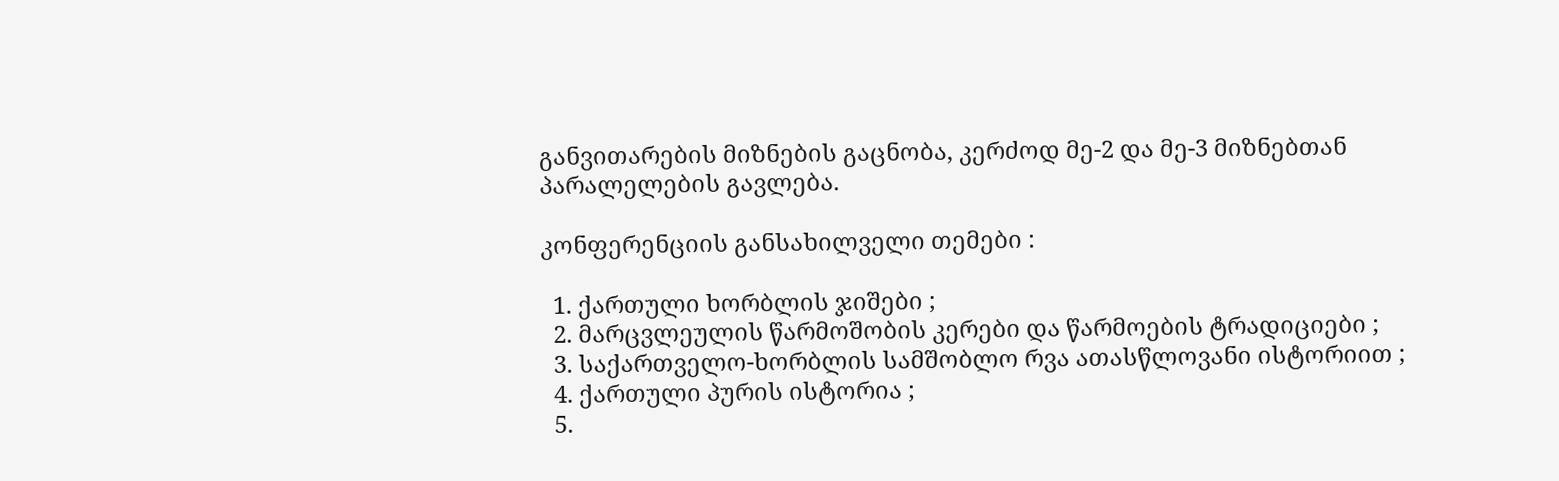განვითარების მიზნების გაცნობა, კერძოდ მე-2 და მე-3 მიზნებთან პარალელების გავლება.

კონფერენციის განსახილველი თემები :

  1. ქართული ხორბლის ჯიშები ;
  2. მარცვლეულის წარმოშობის კერები და წარმოების ტრადიციები ;
  3. საქართველო-ხორბლის სამშობლო რვა ათასწლოვანი ისტორიით ;
  4. ქართული პურის ისტორია ;
  5.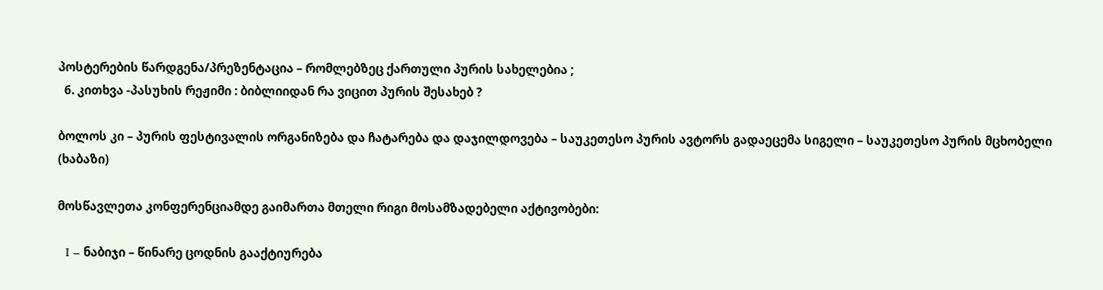პოსტერების წარდგენა/პრეზენტაცია – რომლებზეც ქართული პურის სახელებია ;
  6. კითხვა -პასუხის რეჟიმი : ბიბლიიდან რა ვიცით პურის შესახებ ?

ბოლოს კი – პურის ფესტივალის ორგანიზება და ჩატარება და დაჯილდოვება – საუკეთესო პურის ავტორს გადაეცემა სიგელი – საუკეთესო პურის მცხობელი (ხაბაზი)

მოსწავლეთა კონფერენციამდე გაიმართა მთელი რიგი მოსამზადებელი აქტივობები:

  I – ნაბიჯი – წინარე ცოდნის გააქტიურება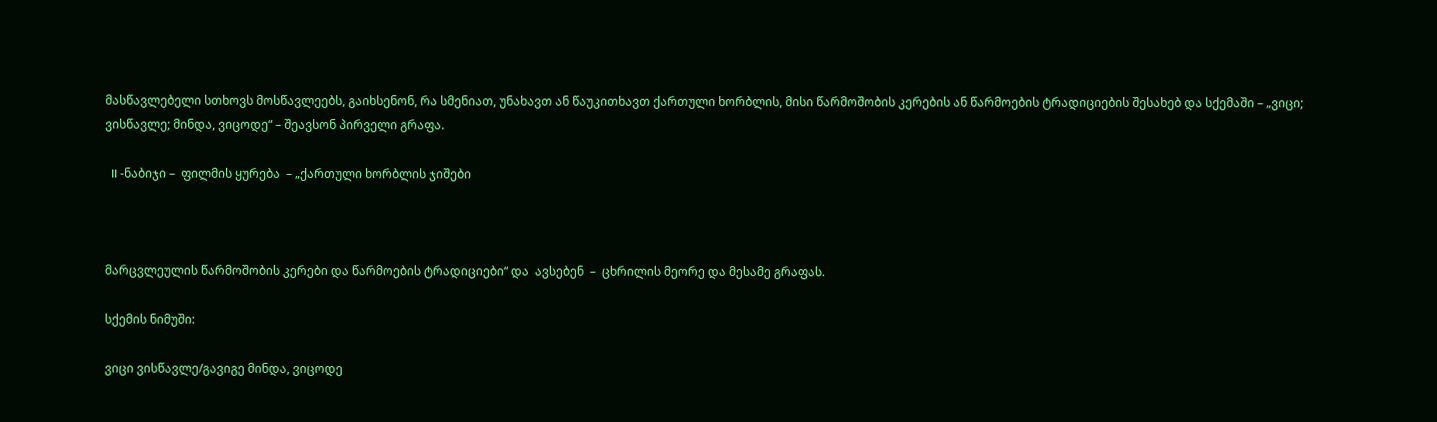მასწავლებელი სთხოვს მოსწავლეებს, გაიხსენონ, რა სმენიათ, უნახავთ ან წაუკითხავთ ქართული ხორბლის, მისი წარმოშობის კერების ან წარმოების ტრადიციების შესახებ და სქემაში – „ვიცი; ვისწავლე; მინდა, ვიცოდე“ – შეავსონ პირველი გრაფა.

  II -ნაბიჯი –  ფილმის ყურება  – „ქართული ხორბლის ჯიშები



მარცვლეულის წარმოშობის კერები და წარმოების ტრადიციები“ და  ავსებენ  –  ცხრილის მეორე და მესამე გრაფას.

სქემის ნიმუში:

ვიცი ვისწავლე/გავიგე მინდა, ვიცოდე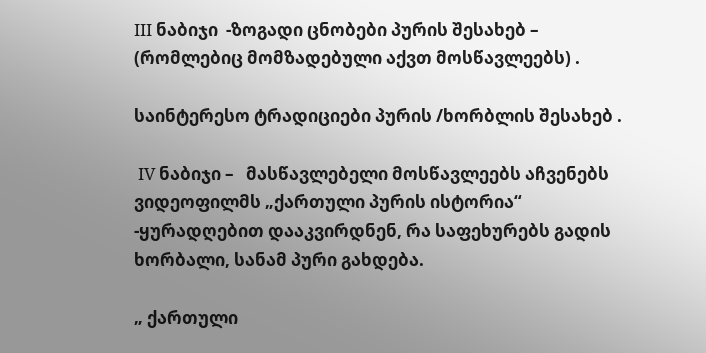III ნაბიჯი  -ზოგადი ცნობები პურის შესახებ –  (რომლებიც მომზადებული აქვთ მოსწავლეებს) .

საინტერესო ტრადიციები პურის /ხორბლის შესახებ .

 IV ნაბიჯი –   მასწავლებელი მოსწავლეებს აჩვენებს ვიდეოფილმს „ქართული პურის ისტორია“ -ყურადღებით დააკვირდნენ, რა საფეხურებს გადის ხორბალი, სანამ პური გახდება.

„ ქართული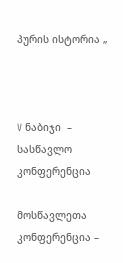პურის ისტორია „



V ნაბიჯი  – სასწავლო კონფერენცია

მოსწავლეთა კონფერენცია –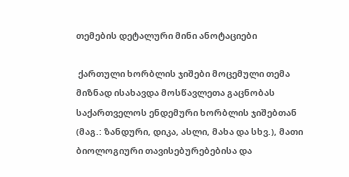თემების დეტალური მინი ანოტაციები

 ქართული ხორბლის ჯიშები მოცემული თემა მიზნად ისახავდა მოსწავლეთა გაცნობას საქართველოს ენდემური ხორბლის ჯიშებთან (მაგ.: ზანდური, დიკა, ასლი, მახა და სხვ.), მათი ბიოლოგიური თავისებურებებისა და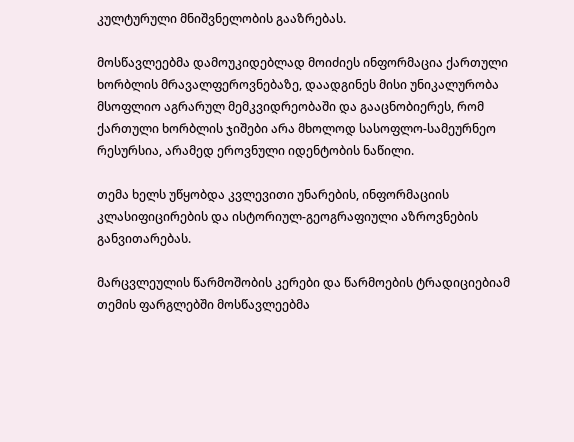კულტურული მნიშვნელობის გააზრებას.

მოსწავლეებმა დამოუკიდებლად მოიძიეს ინფორმაცია ქართული ხორბლის მრავალფეროვნებაზე, დაადგინეს მისი უნიკალურობა მსოფლიო აგრარულ მემკვიდრეობაში და გააცნობიერეს, რომ ქართული ხორბლის ჯიშები არა მხოლოდ სასოფლო-სამეურნეო რესურსია, არამედ ეროვნული იდენტობის ნაწილი.

თემა ხელს უწყობდა კვლევითი უნარების, ინფორმაციის კლასიფიცირების და ისტორიულ-გეოგრაფიული აზროვნების განვითარებას.

მარცვლეულის წარმოშობის კერები და წარმოების ტრადიციებიამ თემის ფარგლებში მოსწავლეებმა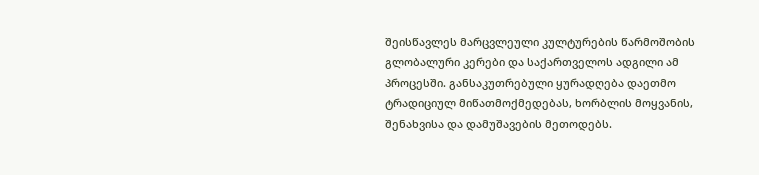შეისწავლეს მარცვლეული კულტურების წარმოშობის გლობალური კერები და საქართველოს ადგილი ამ პროცესში. განსაკუთრებული ყურადღება დაეთმო ტრადიციულ მიწათმოქმედებას, ხორბლის მოყვანის, შენახვისა და დამუშავების მეთოდებს.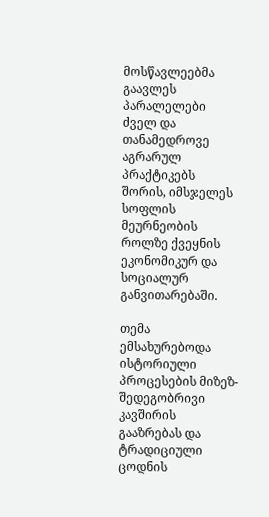მოსწავლეებმა გაავლეს პარალელები ძველ და თანამედროვე აგრარულ პრაქტიკებს შორის, იმსჯელეს სოფლის მეურნეობის როლზე ქვეყნის ეკონომიკურ და სოციალურ განვითარებაში.

თემა ემსახურებოდა ისტორიული პროცესების მიზეზ-შედეგობრივი კავშირის გააზრებას და ტრადიციული ცოდნის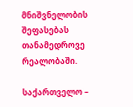მნიშვნელობის შეფასებას თანამედროვე რეალობაში.

საქართველო –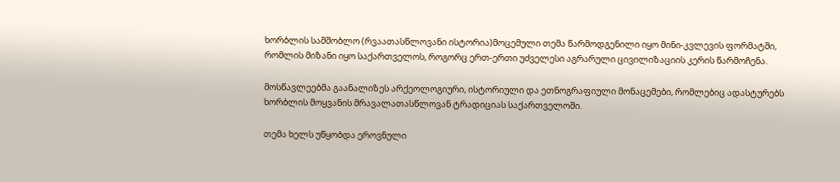ხორბლის სამშობლო (რვაათასწლოვანი ისტორია)მოცემული თემა წარმოდგენილი იყო მინი-კვლევის ფორმატში, რომლის მიზანი იყო საქართველოს, როგორც ერთ-ერთი უძველესი აგრარული ცივილიზაციის კერის წარმოჩენა.

მოსწავლეებმა გაანალიზეს არქეოლოგიური, ისტორიული და ეთნოგრაფიული მონაცემები, რომლებიც ადასტურებს ხორბლის მოყვანის მრავალათასწლოვან ტრადიციას საქართველოში.

თემა ხელს უწყობდა ეროვნული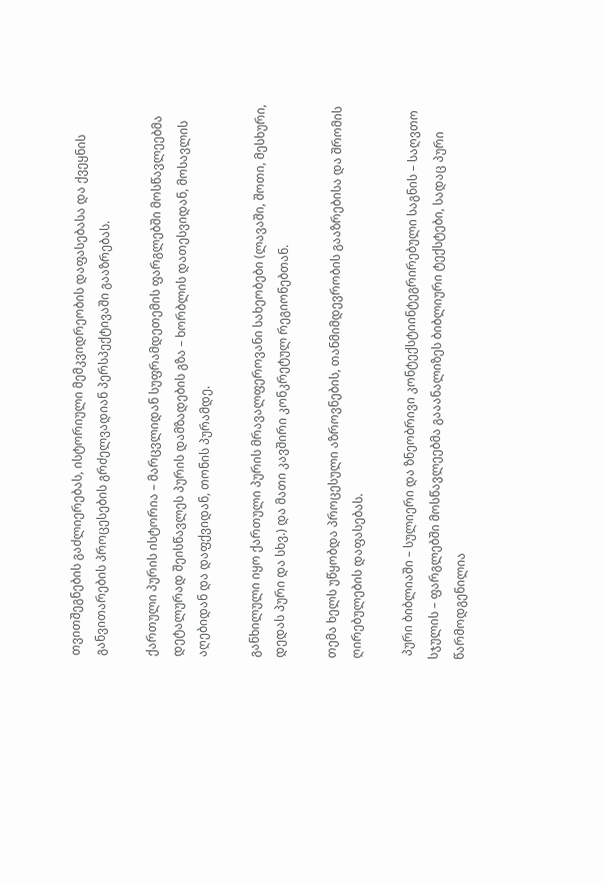თვითშეგნების გაძლიერებას, ისტორიული მემკვიდრეობის დაფასებასა და ქვეყნის განვითარების პროცესების გრძელვადიან პერსპექტივაში გააზრებას.

ქართული პურის ისტორია – მარცვლიდან სუფრამდეთემის ფარგლებში მოსწავლეებმა დეტალურად შეისწავლეს პურის დამზადების გზა – ხორბლის დათესვიდან, მოსავლის აღებიდან და დაფქვიდან, თონის პურამდე.

განხილული იყო ქართული პურის მრავალფეროვანი სახეობები (ლავაში, შოთი, მესხური, დედას პური და სხვ.) და მათი კავშირი კონკრეტულ რეგიონებთან.

თემა ხელს უწყობდა პროცესული აზროვნების, თანმიმდევრობის გააზრებისა და შრომის ღირებულების დაფასებას.

 პური ბიბლიაში – სულიერი და ზნეობრივი კონტექსტიინტეგრირებული საგნის – საღვთო სჯულის – ფარგლებში მოსწავლეებმა გააანალიზეს ბიბლიური ტექსტები, სადაც პური წარმოდგენილია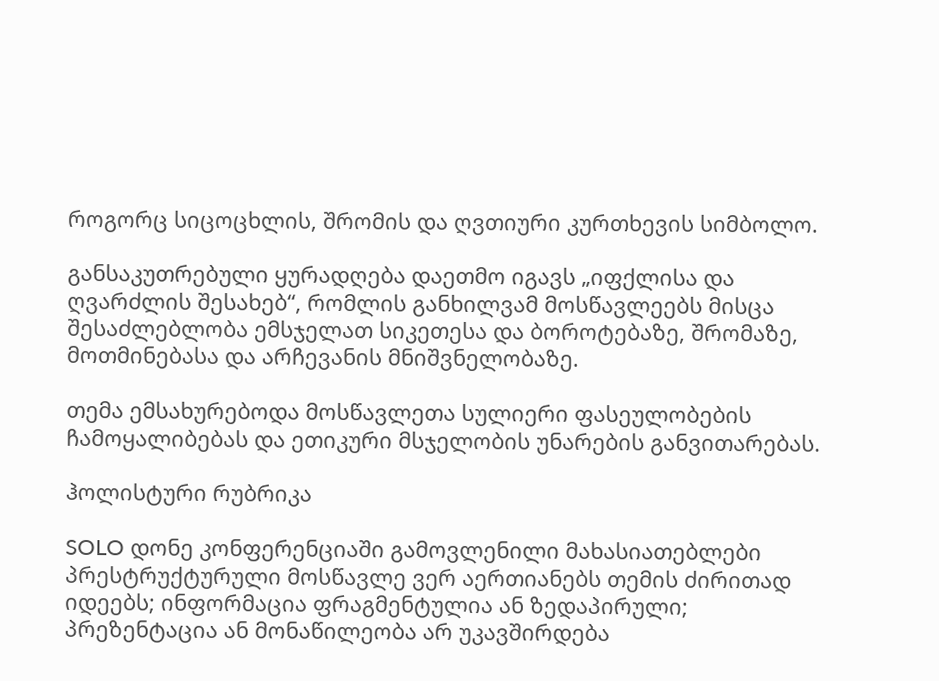როგორც სიცოცხლის, შრომის და ღვთიური კურთხევის სიმბოლო.

განსაკუთრებული ყურადღება დაეთმო იგავს „იფქლისა და ღვარძლის შესახებ“, რომლის განხილვამ მოსწავლეებს მისცა შესაძლებლობა ემსჯელათ სიკეთესა და ბოროტებაზე, შრომაზე, მოთმინებასა და არჩევანის მნიშვნელობაზე.

თემა ემსახურებოდა მოსწავლეთა სულიერი ფასეულობების ჩამოყალიბებას და ეთიკური მსჯელობის უნარების განვითარებას.

ჰოლისტური რუბრიკა

SOLO დონე კონფერენციაში გამოვლენილი მახასიათებლები
პრესტრუქტურული მოსწავლე ვერ აერთიანებს თემის ძირითად იდეებს; ინფორმაცია ფრაგმენტულია ან ზედაპირული; პრეზენტაცია ან მონაწილეობა არ უკავშირდება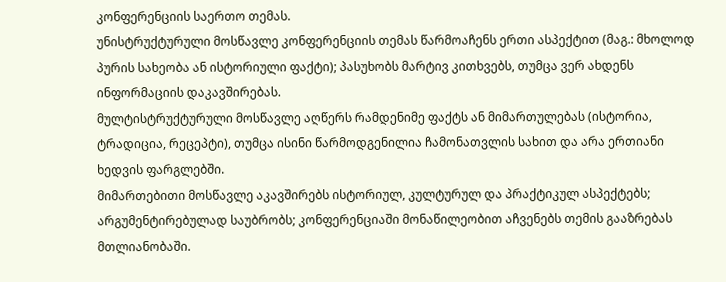კონფერენციის საერთო თემას.
უნისტრუქტურული მოსწავლე კონფერენციის თემას წარმოაჩენს ერთი ასპექტით (მაგ.: მხოლოდ პურის სახეობა ან ისტორიული ფაქტი); პასუხობს მარტივ კითხვებს, თუმცა ვერ ახდენს ინფორმაციის დაკავშირებას.
მულტისტრუქტურული მოსწავლე აღწერს რამდენიმე ფაქტს ან მიმართულებას (ისტორია, ტრადიცია, რეცეპტი), თუმცა ისინი წარმოდგენილია ჩამონათვლის სახით და არა ერთიანი ხედვის ფარგლებში.
მიმართებითი მოსწავლე აკავშირებს ისტორიულ, კულტურულ და პრაქტიკულ ასპექტებს; არგუმენტირებულად საუბრობს; კონფერენციაში მონაწილეობით აჩვენებს თემის გააზრებას მთლიანობაში.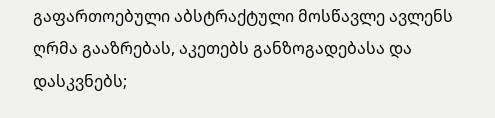გაფართოებული აბსტრაქტული მოსწავლე ავლენს ღრმა გააზრებას, აკეთებს განზოგადებასა და დასკვნებს;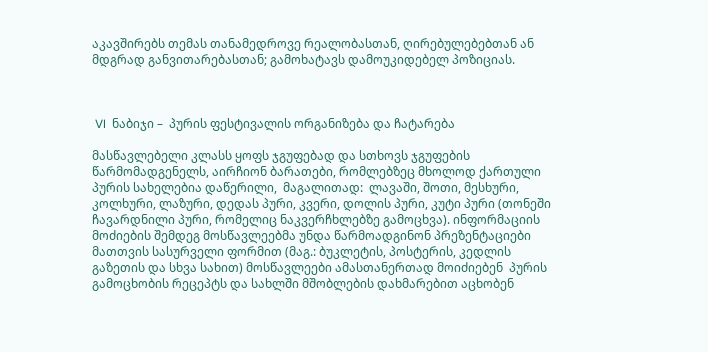აკავშირებს თემას თანამედროვე რეალობასთან, ღირებულებებთან ან მდგრად განვითარებასთან; გამოხატავს დამოუკიდებელ პოზიციას.



 VI  ნაბიჯი –  პურის ფესტივალის ორგანიზება და ჩატარება

მასწავლებელი კლასს ყოფს ჯგუფებად და სთხოვს ჯგუფების წარმომადგენელს, აირჩიონ ბარათები, რომლებზეც მხოლოდ ქართული პურის სახელებია დაწერილი,  მაგალითად:  ლავაში, შოთი, მესხური, კოლხური, ლაზური, დედას პური, კვერი, დოლის პური, კუტი პური (თონეში ჩავარდნილი პური, რომელიც ნაკვერჩხლებზე გამოცხვა). ინფორმაციის მოძიების შემდეგ მოსწავლეებმა უნდა წარმოადგინონ პრეზენტაციები მათთვის სასურველი ფორმით (მაგ.: ბუკლეტის, პოსტერის, კედლის გაზეთის და სხვა სახით) მოსწავლეები ამასთანერთად მოიძიებენ  პურის გამოცხობის რეცეპტს და სახლში მშობლების დახმარებით აცხობენ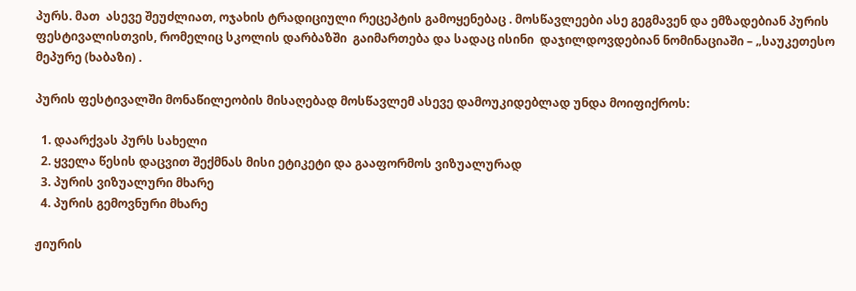პურს. მათ  ასევე შეუძლიათ, ოჯახის ტრადიციული რეცეპტის გამოყენებაც . მოსწავლეები ასე გეგმავენ და ემზადებიან პურის ფესტივალისთვის, რომელიც სკოლის დარბაზში  გაიმართება და სადაც ისინი  დაჯილდოვდებიან ნომინაციაში – „საუკეთესო მეპურე (ხაბაზი) .

პურის ფესტივალში მონაწილეობის მისაღებად მოსწავლემ ასევე დამოუკიდებლად უნდა მოიფიქროს:

  1. დაარქვას პურს სახელი
  2. ყველა წესის დაცვით შექმნას მისი ეტიკეტი და გააფორმოს ვიზუალურად
  3. პურის ვიზუალური მხარე
  4. პურის გემოვნური მხარე

ჟიურის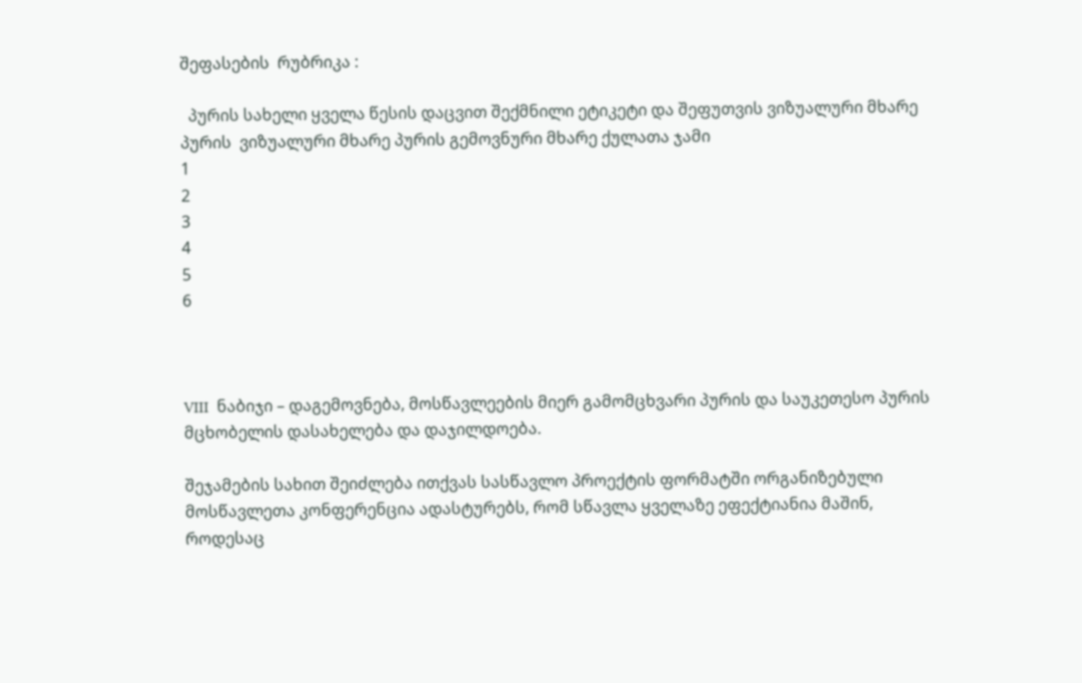შეფასების  რუბრიკა :

  პურის სახელი ყველა წესის დაცვით შექმნილი ეტიკეტი და შეფუთვის ვიზუალური მხარე პურის  ვიზუალური მხარე პურის გემოვნური მხარე ქულათა ჯამი
1
2
3
4
5
6



VIII  ნაბიჯი – დაგემოვნება, მოსწავლეების მიერ გამომცხვარი პურის და საუკეთესო პურის მცხობელის დასახელება და დაჯილდოება.

შეჯამების სახით შეიძლება ითქვას სასწავლო პროექტის ფორმატში ორგანიზებული მოსწავლეთა კონფერენცია ადასტურებს, რომ სწავლა ყველაზე ეფექტიანია მაშინ, როდესაც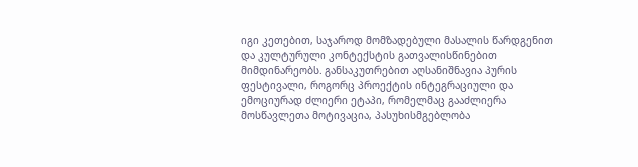იგი კეთებით, საჯაროდ მომზადებული მასალის წარდგენით და კულტურული კონტექსტის გათვალისწინებით  მიმდინარეობს. განსაკუთრებით აღსანიშნავია პურის ფესტივალი, როგორც პროექტის ინტეგრაციული და ემოციურად ძლიერი ეტაპი, რომელმაც გააძლიერა მოსწავლეთა მოტივაცია, პასუხისმგებლობა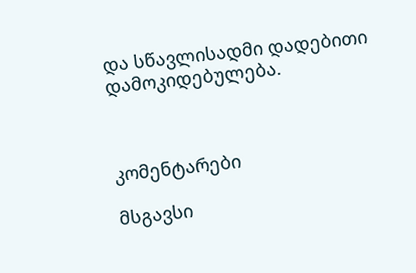და სწავლისადმი დადებითი დამოკიდებულება.



კომენტარები

მსგავსი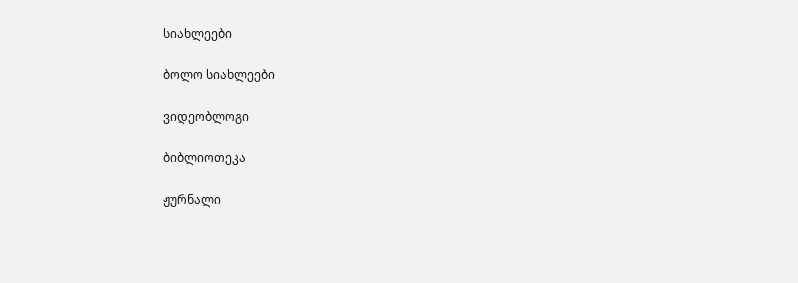სიახლეები

ბოლო სიახლეები

ვიდეობლოგი

ბიბლიოთეკა

ჟურნალი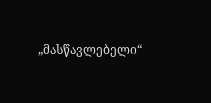„მასწავლებელი“